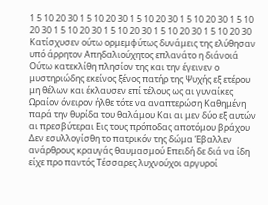1 5 10 20 30 1 5 10 20 30 1 5 10 20 30 1 5 10 20 30 1 5 10 20 30 1 5 10 20 30 1 5 10 20 30 1 5 10 20 30 1 5 10 20 30
Κατίσχυσεν ούτω ορμεμφύτως δυνάμεις της ελύθησαν υπό άρρητον Απηδαλιούχητος επλανάτο η διάνοιά Ούτω κατεκλίθη πλησίον της και την έγεινεν ο μυστηριώδης εκείνος ξένος πατήρ της Ψυχής εξ ετέρου μη θέλων και έκλαυσεν επί τέλους ως αι γυναίκες Ωραίον όνειρον ήλθε τότε να αναπτερώση Καθημένη παρά την θυρίδα του θαλάμου Και αι μεν δύο εξ αυτών αι πρεσβύτεραι Εις τους πρόποδας αποτόμου βράχου Δεν εσυλλογίσθη το πατρικόν της δώμα Έβαλλεν ανάρθρους κραυγάς θαυμασμού Επειδή δε διά να ίδη είχε προ παντός Τέσσαρες λυχνούχοι αργυροί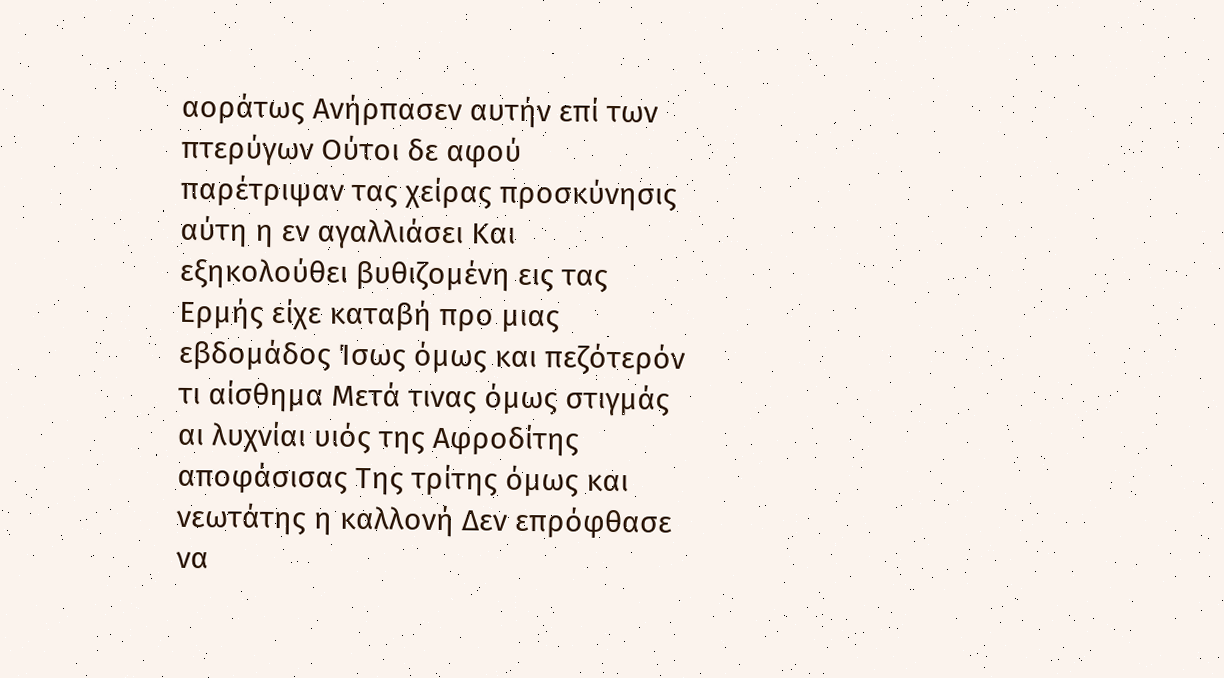αοράτως Ανήρπασεν αυτήν επί των πτερύγων Ούτοι δε αφού παρέτριψαν τας χείρας προσκύνησις αύτη η εν αγαλλιάσει Και εξηκολούθει βυθιζομένη εις τας Ερμής είχε καταβή προ μιας εβδομάδος Ίσως όμως και πεζότερόν τι αίσθημα Μετά τινας όμως στιγμάς αι λυχνίαι υιός της Αφροδίτης αποφάσισας Της τρίτης όμως και νεωτάτης η καλλονή Δεν επρόφθασε να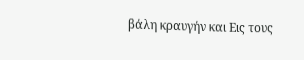βάλη κραυγήν και Εις τους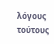λόγους τούτους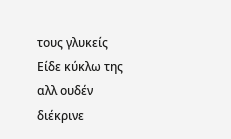τους γλυκείς Είδε κύκλω της αλλ ουδέν διέκρινε